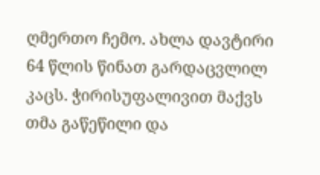ღმერთო ჩემო. ახლა დავტირი 64 წლის წინათ გარდაცვლილ კაცს. ჭირისუფალივით მაქვს თმა გაწეწილი და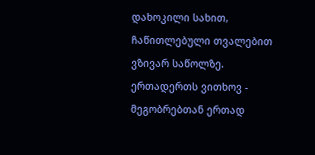დახოკილი სახით, ჩაწითლებული თვალებით ვზივარ საწოლზე.
ერთადერთს ვითხოვ - მეგობრებთან ერთად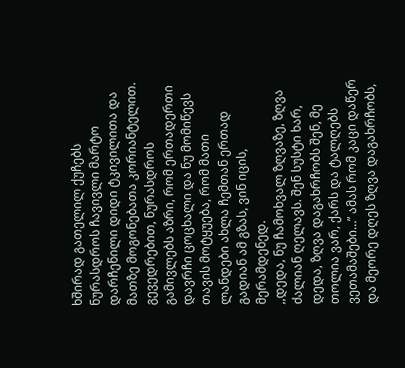ხშირად გათელილ ქუჩებს ნურასდროს ჩავივლი მარტო დარჩენილი დიდი ტკივილითა და მათზე მოგონებათა კორიანტელით. გევედრებით, ნურასდროს გამივლებს აზრი, რომ ერთადერთი დავრჩი ცოცხალი და ნუ მომიწევს თავის მოტყუება, რომ მათი ლანდები ახლა ჩემთან ერთად გადიან ამ გზას, ვინ იცის, მერამდენედ.
,,დედა, ნუ ჩამოხვალ ზღვაზე, ზღვა ძალიან ღელავს. შენ სუსტი ხარ, დედა, ზღვა დაგახრჩობს შენ, მე თოლია ვარ, ქარს და ტალღებს ვეთამაშები…” ამას რომ კაცი დაწერ და მეორე დღეს ზღვა დაგახრჩობს,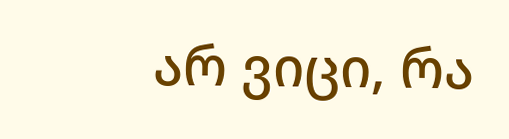არ ვიცი, რა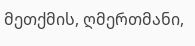მეთქმის, ღმერთმანი,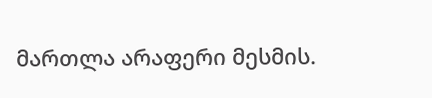მართლა არაფერი მესმის.